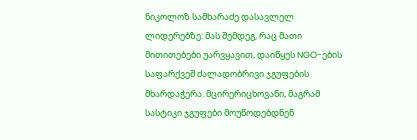ნიკოლოზ სამხარაძე დასავლელ ლიდერებზე: მას შემდეგ, რაც მათი მითითებები უარვყავით, დაიწყეს NGO-ების საფარქვეშ ძალადობრივი ჯგუფების მხარდაჭერა. მცირერიცხოვანი, მაგრამ სასტიკი ჯგუფები მოუწოდებდნენ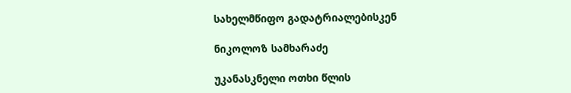სახელმწიფო გადატრიალებისკენ

ნიკოლოზ სამხარაძე

უკანასკნელი ოთხი წლის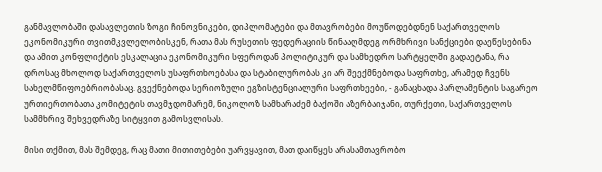განმავლობაში დასავლეთის ზოგი ჩინოვნიკები, დიპლომატები და მთავრობები მოუწოდებდნენ საქართველოს ეკონომიკური თვითმკვლელობისკენ, რათა მას რუსეთის ფედერაციის წინააღმდეგ ორმხრივი სანქციები დაეწესებინა და ამით კონფლიქტის ესკალაცია ეკონომიკური სფეროდან პოლიტიკურ და სამხედრო სარტყელში გადაეტანა, რა დროსაც მხოლოდ საქართველოს უსაფრთხოებასა და სტაბილურობას კი არ შეექმნებოდა საფრთხე, არამედ ჩვენს სახელმწიფოებრიობასაც. გვექნებოდა სერიოზული ეგზისტენციალური საფრთხეები, - განაცხადა პარლამენტის საგარეო ურთიერთობათა კომიტეტის თავმჯდომარემ, ნიკოლოზ სამხარაძემ ბაქოში აზერბაიჯანი, თურქეთი, საქართველოს სამმხრივ შეხვედრაზე სიტყვით გამოსვლისას.

მისი თქმით, მას შემდეგ, რაც მათი მითითებები უარვყავით, მათ დაიწყეს არასამთავრობო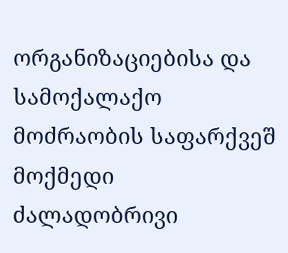ორგანიზაციებისა და სამოქალაქო მოძრაობის საფარქვეშ მოქმედი ძალადობრივი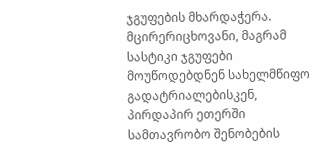ჯგუფების მხარდაჭერა. მცირერიცხოვანი, მაგრამ სასტიკი ჯგუფები მოუწოდებდნენ სახელმწიფო გადატრიალებისკენ, პირდაპირ ეთერში სამთავრობო შენობების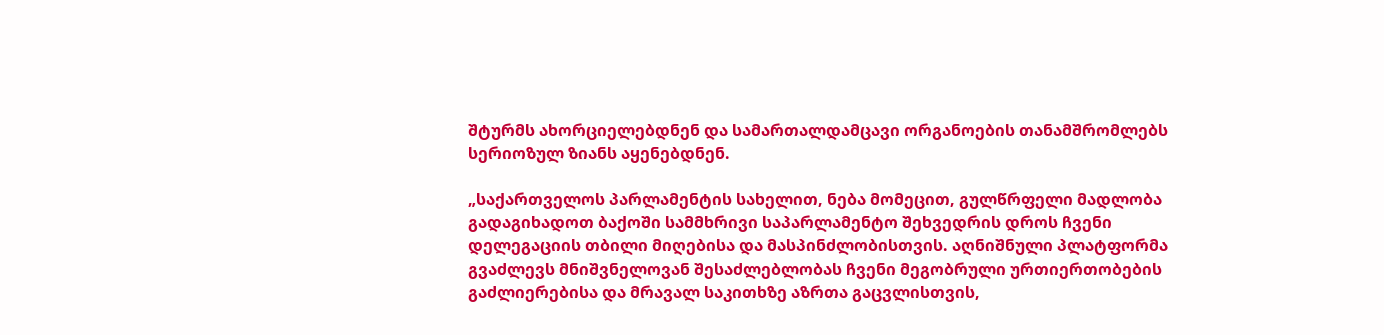შტურმს ახორციელებდნენ და სამართალდამცავი ორგანოების თანამშრომლებს სერიოზულ ზიანს აყენებდნენ.

„საქართველოს პარლამენტის სახელით, ნება მომეცით, გულწრფელი მადლობა გადაგიხადოთ ბაქოში სამმხრივი საპარლამენტო შეხვედრის დროს ჩვენი დელეგაციის თბილი მიღებისა და მასპინძლობისთვის. აღნიშნული პლატფორმა გვაძლევს მნიშვნელოვან შესაძლებლობას ჩვენი მეგობრული ურთიერთობების გაძლიერებისა და მრავალ საკითხზე აზრთა გაცვლისთვის,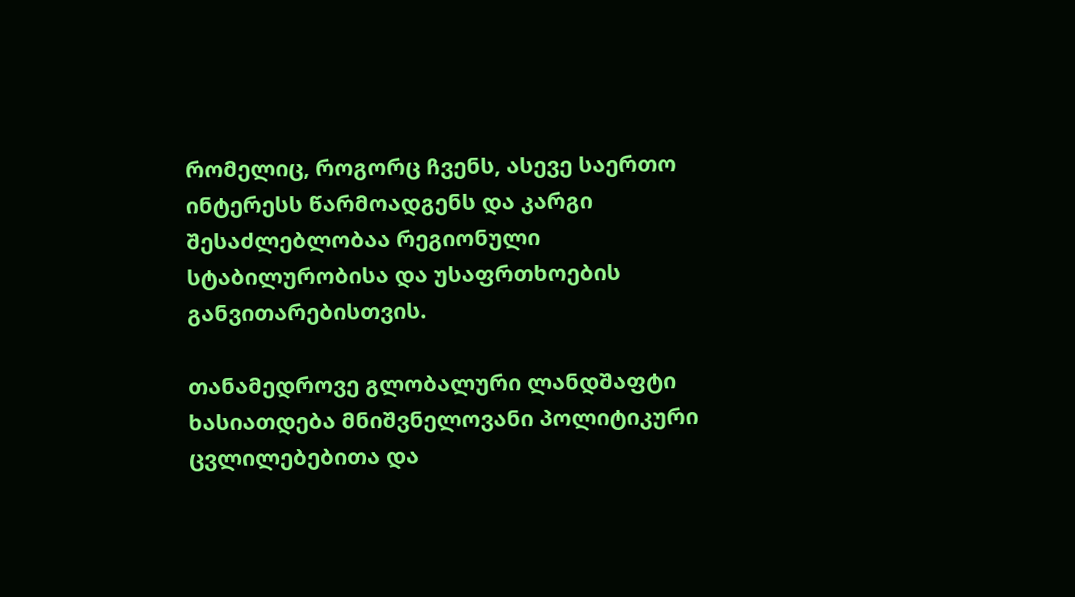რომელიც, როგორც ჩვენს, ასევე საერთო ინტერესს წარმოადგენს და კარგი შესაძლებლობაა რეგიონული სტაბილურობისა და უსაფრთხოების განვითარებისთვის.

თანამედროვე გლობალური ლანდშაფტი ხასიათდება მნიშვნელოვანი პოლიტიკური ცვლილებებითა და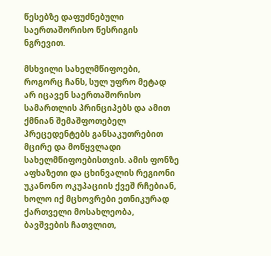წესებზე დაფუძნებული საერთაშორისო წესრიგის ნგრევით.

მსხვილი სახელმწიფოები, როგორც ჩანს, სულ უფრო მეტად არ იცავენ საერთაშორისო სამართლის პრინციპებს და ამით ქმნიან შემაშფოთებელ პრეცედენტებს განსაკუთრებით მცირე და მოწყვლადი სახელმწიფოებისთვის. ამის ფონზე აფხაზეთი და ცხინვალის რეგიონი უკანონო ოკუპაციის ქვეშ რჩებიან, ხოლო იქ მცხოვრები ეთნიკურად ქართველი მოსახლეობა, ბავშვების ჩათვლით,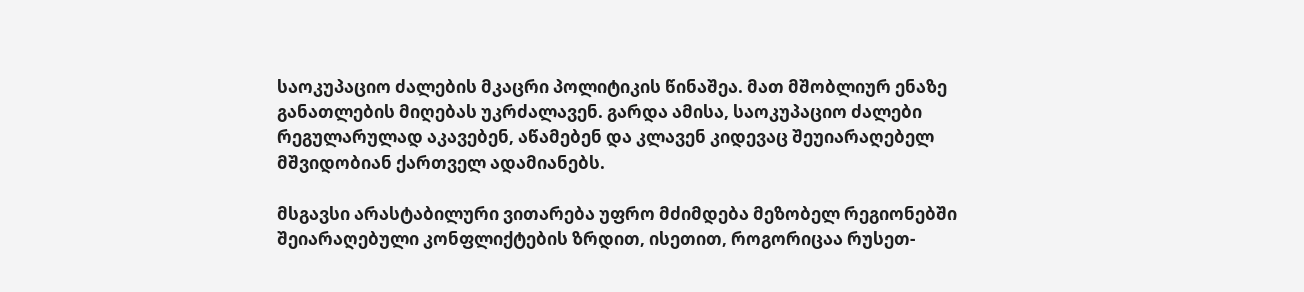საოკუპაციო ძალების მკაცრი პოლიტიკის წინაშეა. მათ მშობლიურ ენაზე განათლების მიღებას უკრძალავენ. გარდა ამისა, საოკუპაციო ძალები რეგულარულად აკავებენ, აწამებენ და კლავენ კიდევაც შეუიარაღებელ მშვიდობიან ქართველ ადამიანებს.

მსგავსი არასტაბილური ვითარება უფრო მძიმდება მეზობელ რეგიონებში შეიარაღებული კონფლიქტების ზრდით, ისეთით, როგორიცაა რუსეთ-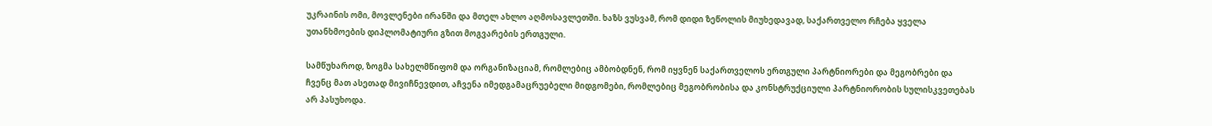უკრაინის ომი, მოვლენები ირანში და მთელ ახლო აღმოსავლეთში. ხაზს ვუსვამ, რომ დიდი ზეწოლის მიუხედავად, საქართველო რჩება ყველა უთანხმოების დიპლომატიური გზით მოგვარების ერთგული.

სამწუხაროდ, ზოგმა სახელმწიფომ და ორგანიზაციამ, რომლებიც ამბობდნენ, რომ იყვნენ საქართველოს ერთგული პარტნიორები და მეგობრები და ჩვენც მათ ასეთად მივიჩნევდით, აჩვენა იმედგამაცრუებელი მიდგომები, რომლებიც მეგობრობისა და კონსტრუქციული პარტნიორობის სულისკვეთებას არ პასუხოდა.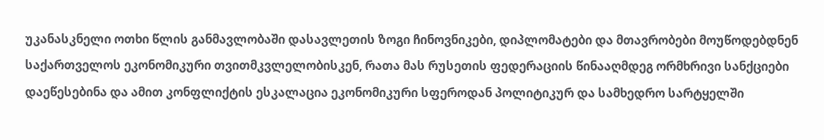უკანასკნელი ოთხი წლის განმავლობაში დასავლეთის ზოგი ჩინოვნიკები, დიპლომატები და მთავრობები მოუწოდებდნენ საქართველოს ეკონომიკური თვითმკვლელობისკენ, რათა მას რუსეთის ფედერაციის წინააღმდეგ ორმხრივი სანქციები დაეწესებინა და ამით კონფლიქტის ესკალაცია ეკონომიკური სფეროდან პოლიტიკურ და სამხედრო სარტყელში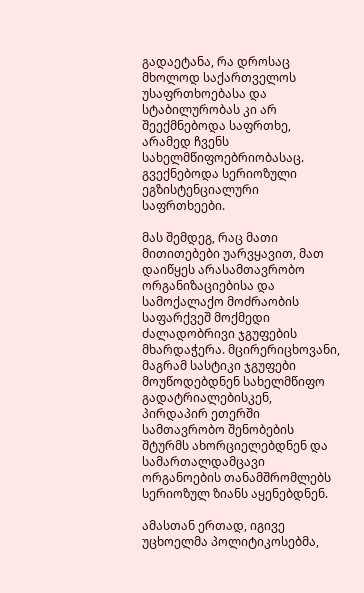გადაეტანა, რა დროსაც მხოლოდ საქართველოს უსაფრთხოებასა და სტაბილურობას კი არ შეექმნებოდა საფრთხე, არამედ ჩვენს სახელმწიფოებრიობასაც. გვექნებოდა სერიოზული ეგზისტენციალური საფრთხეები.

მას შემდეგ, რაც მათი მითითებები უარვყავით, მათ დაიწყეს არასამთავრობო ორგანიზაციებისა და სამოქალაქო მოძრაობის საფარქვეშ მოქმედი ძალადობრივი ჯგუფების მხარდაჭერა. მცირერიცხოვანი, მაგრამ სასტიკი ჯგუფები მოუწოდებდნენ სახელმწიფო გადატრიალებისკენ, პირდაპირ ეთერში სამთავრობო შენობების შტურმს ახორციელებდნენ და სამართალდამცავი ორგანოების თანამშრომლებს სერიოზულ ზიანს აყენებდნენ.

ამასთან ერთად, იგივე უცხოელმა პოლიტიკოსებმა,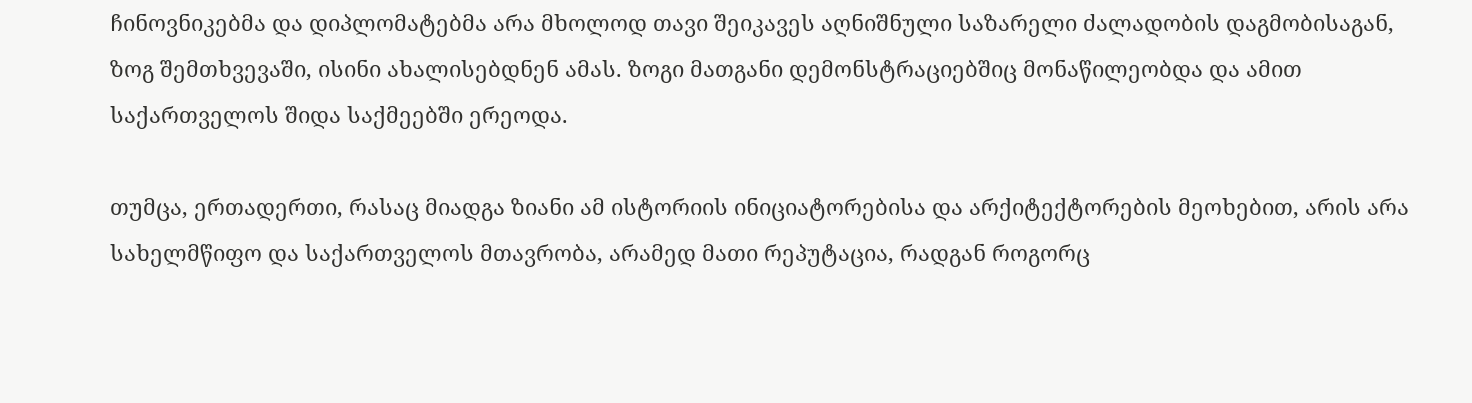ჩინოვნიკებმა და დიპლომატებმა არა მხოლოდ თავი შეიკავეს აღნიშნული საზარელი ძალადობის დაგმობისაგან, ზოგ შემთხვევაში, ისინი ახალისებდნენ ამას. ზოგი მათგანი დემონსტრაციებშიც მონაწილეობდა და ამით საქართველოს შიდა საქმეებში ერეოდა.

თუმცა, ერთადერთი, რასაც მიადგა ზიანი ამ ისტორიის ინიციატორებისა და არქიტექტორების მეოხებით, არის არა სახელმწიფო და საქართველოს მთავრობა, არამედ მათი რეპუტაცია, რადგან როგორც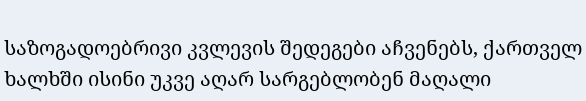საზოგადოებრივი კვლევის შედეგები აჩვენებს, ქართველ ხალხში ისინი უკვე აღარ სარგებლობენ მაღალი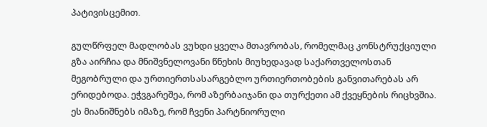პატივისცემით.

გულწრფელ მადლობას ვუხდი ყველა მთავრობას, რომელმაც კონსტრუქციული გზა აირჩია და მნიშვნელოვანი წნეხის მიუხედავად საქართველოსთან მეგობრული და ურთიერთსასარგებლო ურთიერთობების განვითარებას არ ერიდებოდა. ეჭვგარეშეა, რომ აზერბაიჯანი და თურქეთი ამ ქვეყნების რიცხვშია. ეს მიანიშნებს იმაზე, რომ ჩვენი პარტნიორული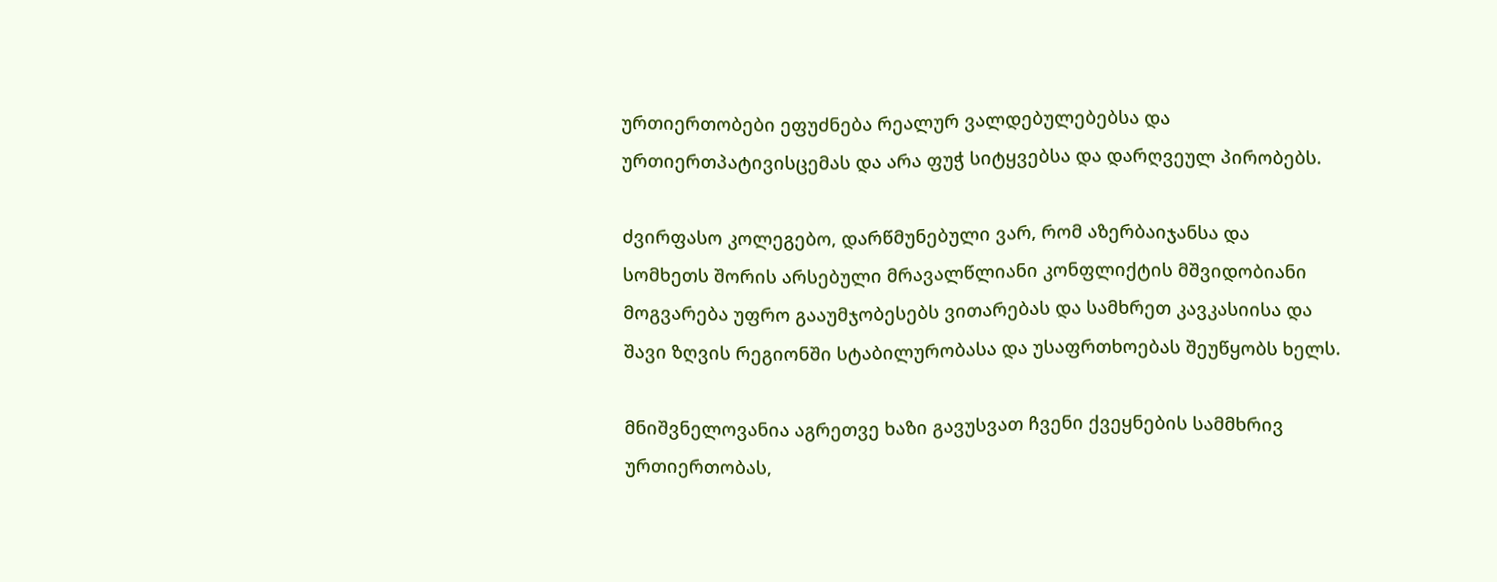ურთიერთობები ეფუძნება რეალურ ვალდებულებებსა და ურთიერთპატივისცემას და არა ფუჭ სიტყვებსა და დარღვეულ პირობებს.

ძვირფასო კოლეგებო, დარწმუნებული ვარ, რომ აზერბაიჯანსა და სომხეთს შორის არსებული მრავალწლიანი კონფლიქტის მშვიდობიანი მოგვარება უფრო გააუმჯობესებს ვითარებას და სამხრეთ კავკასიისა და შავი ზღვის რეგიონში სტაბილურობასა და უსაფრთხოებას შეუწყობს ხელს.

მნიშვნელოვანია აგრეთვე ხაზი გავუსვათ ჩვენი ქვეყნების სამმხრივ ურთიერთობას,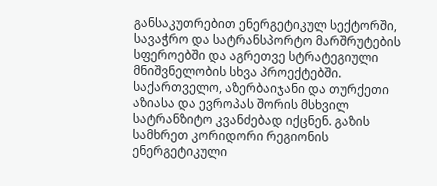განსაკუთრებით ენერგეტიკულ სექტორში, სავაჭრო და სატრანსპორტო მარშრუტების სფეროებში და აგრეთვე სტრატეგიული მნიშვნელობის სხვა პროექტებში. საქართველო, აზერბაიჯანი და თურქეთი აზიასა და ევროპას შორის მსხვილ სატრანზიტო კვანძებად იქცნენ. გაზის სამხრეთ კორიდორი რეგიონის ენერგეტიკული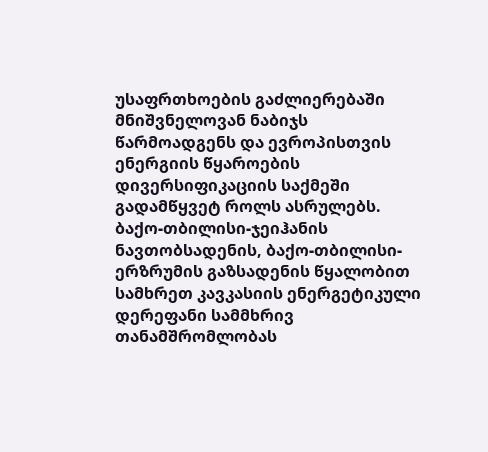უსაფრთხოების გაძლიერებაში მნიშვნელოვან ნაბიჯს წარმოადგენს და ევროპისთვის ენერგიის წყაროების დივერსიფიკაციის საქმეში გადამწყვეტ როლს ასრულებს. ბაქო-თბილისი-ჯეიჰანის ნავთობსადენის, ბაქო-თბილისი-ერზრუმის გაზსადენის წყალობით სამხრეთ კავკასიის ენერგეტიკული დერეფანი სამმხრივ თანამშრომლობას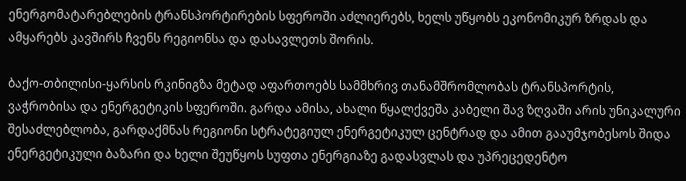ენერგომატარებლების ტრანსპორტირების სფეროში აძლიერებს, ხელს უწყობს ეკონომიკურ ზრდას და ამყარებს კავშირს ჩვენს რეგიონსა და დასავლეთს შორის.

ბაქო-თბილისი-ყარსის რკინიგზა მეტად აფართოებს სამმხრივ თანამშრომლობას ტრანსპორტის, ვაჭრობისა და ენერგეტიკის სფეროში. გარდა ამისა, ახალი წყალქვეშა კაბელი შავ ზღვაში არის უნიკალური შესაძლებლობა, გარდაქმნას რეგიონი სტრატეგიულ ენერგეტიკულ ცენტრად და ამით გააუმჯობესოს შიდა ენერგეტიკული ბაზარი და ხელი შეუწყოს სუფთა ენერგიაზე გადასვლას და უპრეცედენტო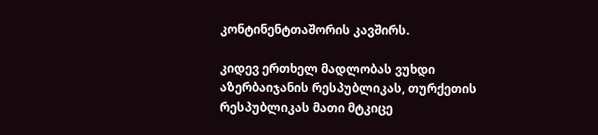კონტინენტთაშორის კავშირს.

კიდევ ერთხელ მადლობას ვუხდი აზერბაიჯანის რესპუბლიკას, თურქეთის რესპუბლიკას მათი მტკიცე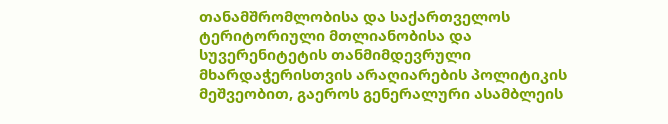თანამშრომლობისა და საქართველოს ტერიტორიული მთლიანობისა და სუვერენიტეტის თანმიმდევრული მხარდაჭერისთვის არაღიარების პოლიტიკის მეშვეობით, გაეროს გენერალური ასამბლეის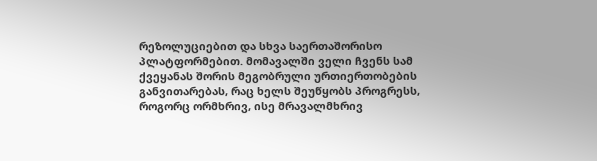რეზოლუციებით და სხვა საერთაშორისო პლატფორმებით. მომავალში ველი ჩვენს სამ ქვეყანას შორის მეგობრული ურთიერთობების განვითარებას, რაც ხელს შეუწყობს პროგრესს, როგორც ორმხრივ, ისე მრავალმხრივ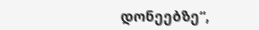დონეებზე“,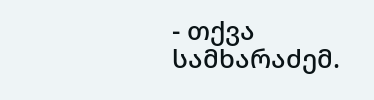- თქვა სამხარაძემ.